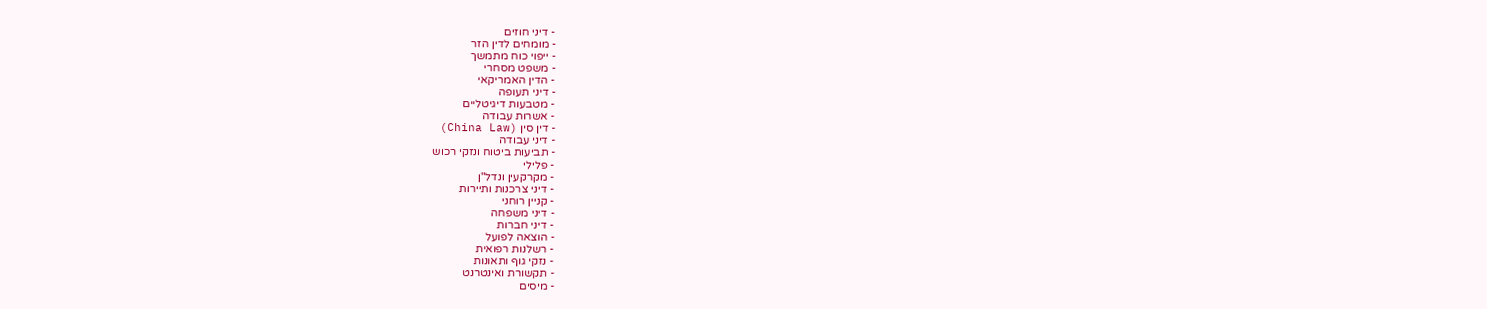- דיני חוזים
- מומחים לדין הזר
- ייפוי כוח מתמשך
- משפט מסחרי
- הדין האמריקאי
- דיני תעופה
- מטבעות דיגיטליים
- אשרות עבודה
- דין סין (China Law)
- דיני עבודה
- תביעות ביטוח ונזקי רכוש
- פלילי
- מקרקעין ונדל"ן
- דיני צרכנות ותיירות
- קניין רוחני
- דיני משפחה
- דיני חברות
- הוצאה לפועל
- רשלנות רפואית
- נזקי גוף ותאונות
- תקשורת ואינטרנט
- מיסים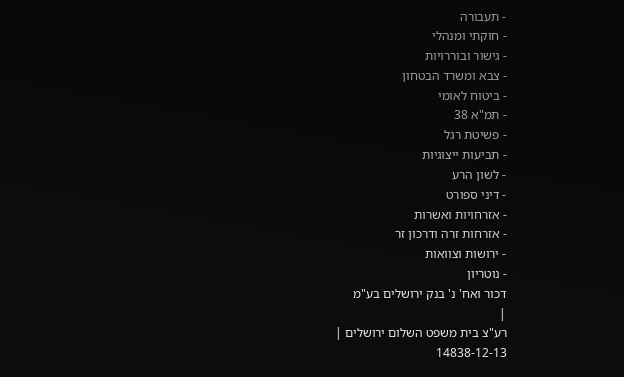- תעבורה
- חוקתי ומנהלי
- גישור ובוררויות
- צבא ומשרד הבטחון
- ביטוח לאומי
- תמ"א 38
- פשיטת רגל
- תביעות ייצוגיות
- לשון הרע
- דיני ספורט
- אזרחויות ואשרות
- אזרחות זרה ודרכון זר
- ירושות וצוואות
- נוטריון
דכור ואח' נ' בנק ירושלים בע"מ
|
רע"צ בית משפט השלום ירושלים |
14838-12-13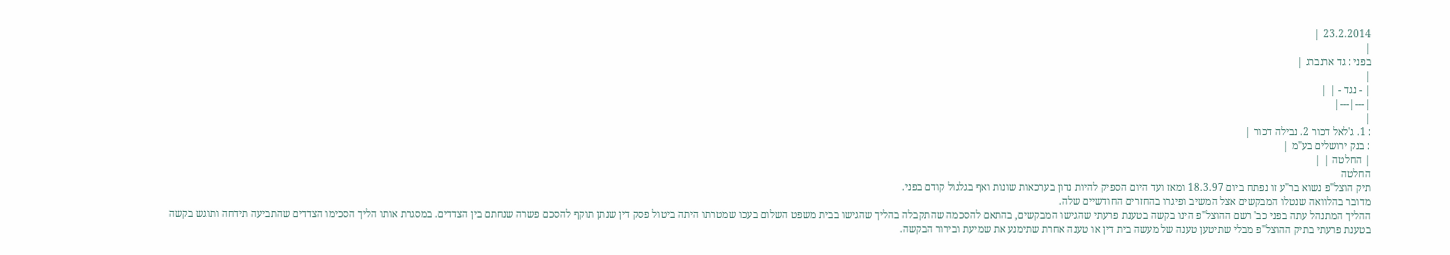23.2.2014 |
|
בפני : גד ארנברג |
|
| - נגד - | |
|---|---|
|
: 1. ג'לאל דכור 2. נבילה דכור |
: בנק ירושלים בע"מ |
| החלטה | |
החלטה
תיק הוצל"פ נשוא בר"ע זו נפתח ביום 18.3.97 ומאז ועד היום הספיק להיות נדון בערכאות שונות ואף בגלגול קודם בפני.
מדובר בהלוואה שנטלו המבקשים אצל המשיב ופיגרו בהחזרים החודשיים שלה.
ההליך המתנהל עתה בפני כב' רשם ההוצל"פ הינו בקשה בטענת פרעתי שהגישו המבקשים, בהתאם להסכמה שהתקבלה בהליך שהגישו בבית משפט השלום בעכו שמטרתו היתה ביטול פסק דין שנתן תוקף להסכם פשרה שנחתם בין הצדדים. במסגרת אותו הליך הסכימו הצדדים שהתביעה תידחה ותוגש בקשה בטענת פרעתי בתיק ההוצל"פ מבלי שתיטען טענה של מעשה בית דין או טענה אחרת שתימנע את שמיעת ובירור הבקשה.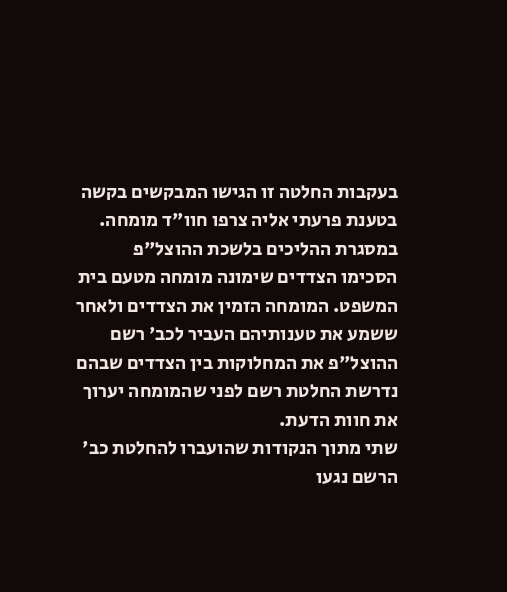בעקבות החלטה זו הגישו המבקשים בקשה בטענת פרעתי אליה צרפו חוו"ד מומחה. במסגרת ההליכים בלשכת ההוצל"פ הסכימו הצדדים שימונה מומחה מטעם בית המשפט. המומחה הזמין את הצדדים ולאחר ששמע את טענותיהם העביר לכב' רשם ההוצל"פ את המחלוקות בין הצדדים שבהם נדרשת החלטת רשם לפני שהמומחה יערוך את חוות הדעת.
שתי מתוך הנקודות שהועברו להחלטת כב' הרשם נגעו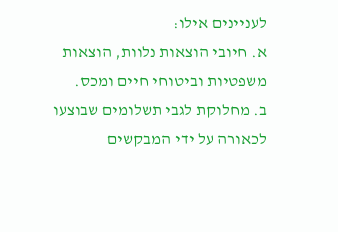לעניינים אילו:
א. חיובי הוצאות נלוות, הוצאות משפטיות וביטוחי חיים ומכס.
ב. מחלוקת לגבי תשלומים שבוצעו לכאורה על ידי המבקשים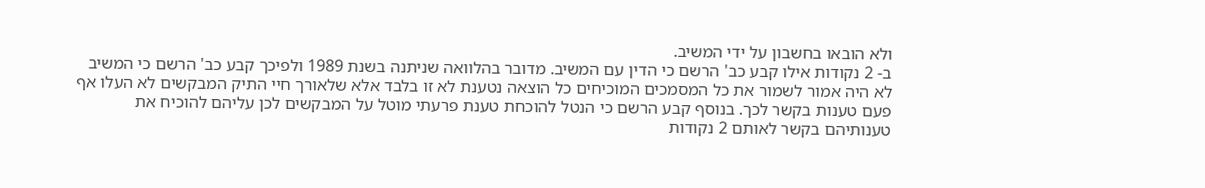ולא הובאו בחשבון על ידי המשיב.
ב- 2 נקודות אילו קבע כב' הרשם כי הדין עם המשיב. מדובר בהלוואה שניתנה בשנת 1989 ולפיכך קבע כב' הרשם כי המשיב לא היה אמור לשמור את כל המסמכים המוכיחים כל הוצאה נטענת לא זו בלבד אלא שלאורך חיי התיק המבקשים לא העלו אף פעם טענות בקשר לכך. בנוסף קבע הרשם כי הנטל להוכחת טענת פרעתי מוטל על המבקשים לכן עליהם להוכיח את טענותיהם בקשר לאותם 2 נקודות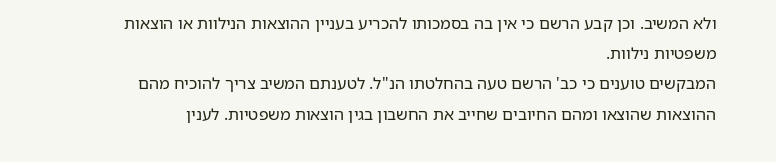ולא המשיב. וכן קבע הרשם כי אין בה בסמכותו להכריע בעניין ההוצאות הנילוות או הוצאות משפטיות נילוות.
המבקשים טוענים כי כב' הרשם טעה בהחלטתו הנ"ל. לטענתם המשיב צריך להוכיח מהם ההוצאות שהוצאו ומהם החיובים שחייב את החשבון בגין הוצאות משפטיות. לענין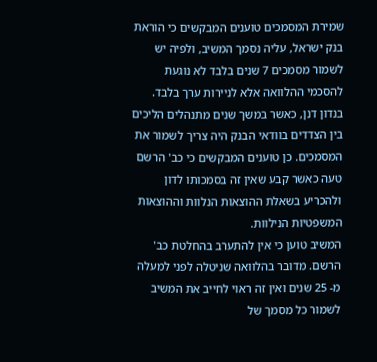שמירת המסמכים טוענים המבקשים כי הוראת בנק ישראל, עליה נסמך המשיב, ולפיה יש לשמור מסמכים 7 שנים בלבד לא נוגעת להסכמי ההלוואה אלא לניירות ערך בלבד. בנדון דנן, כאשר במשך שנים מתנהלים הליכים בין הצדדים בוודאי הבנק היה צריך לשמור את המסמכים. כן טוענים המבקשים כי כב' הרשם טעה כאשר קבע שאין זה בסמכותו לדון ולהכריע בשאלת ההוצאות הנלוות וההוצאות המשפטיות הנילוות.
המשיב טוען כי אין להתערב בהחלטת כב' הרשם. מדובר בהלוואה שניטלה לפני למעלה מ- 25 שנים ואין זה ראוי לחייב את המשיב לשמור כל מסמך של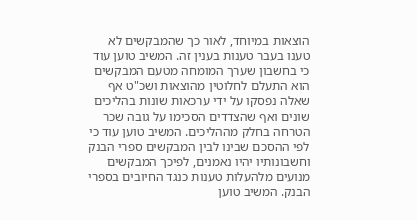הוצאות במיוחד, לאור כך שהמבקשים לא טענו בעבר טענות בענין זה. המשיב טוען עוד כי בחשבון שערך המומחה מטעם המבקשים הוא התעלם לחלוטין מהוצאות ושכ"ט אף שאלה נפסקו על ידי ערכאות שונות בהליכים שונים ואף שהצדדים הסכימו על גובה שכר הטרחה בחלק מההליכים. המשיב טוען עוד כי לפי ההסכם שבינו לבין המבקשים ספרי הבנק וחשבונותיו יהיו נאמנים, לפיכך המבקשים מנועים מלהעלות טענות כנגד החיובים בספרי הבנק. המשיב טוען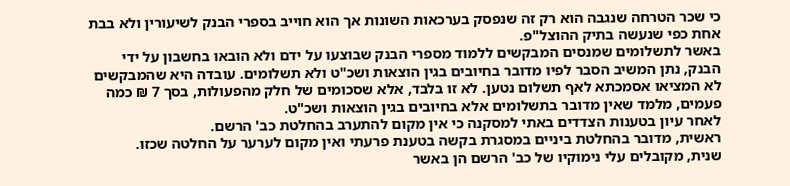כי שכר הטרחה שנגבה הוא רק זה שנפסק בערכאות השונות אך הוא חוייב בספרי הבנק לשיעורין ולא בבת אחת כפי שנעשה בתיק ההוצל"פ.
באשר לתשלומים שמנסים המבקשים ללמוד מספרי הבנק שבוצעו על ידם ולא הובאו בחשבון על ידי הבנק, נתן המשיב הסבר לפיו מדובר בחיובים בגין הוצאות ושכ"ט ולא תשלומים. עובדה היא שהמבקשים לא המציאו אסמכתא לאף תשלום נטען. לא זו בלבד, אלא שסכומים של חלק מהפעולות, בסך 7 ₪ כמה פעמים, מלמד שאין מדובר בתשלומים אלא בחיובים בגין הוצאות ושכ"ט.
לאחר עיון בטענות הצדדים באתי למסקנה כי אין מקום להתערב בהחלטת כב' הרשם.
ראשית, מדובר בהחלטת ביניים במסגרת בקשה בטענת פרעתי ואין מקום לערער על החלטה שכזו.
שנית, מקובלים עלי נימוקיו של כב' הרשם הן באשר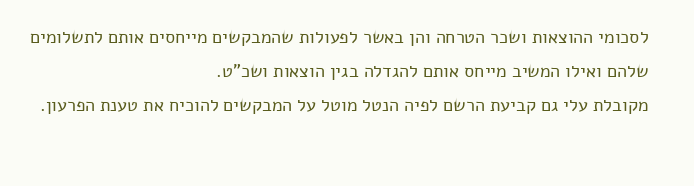לסכומי ההוצאות ושכר הטרחה והן באשר לפעולות שהמבקשים מייחסים אותם לתשלומים שלהם ואילו המשיב מייחס אותם להגדלה בגין הוצאות ושכ"ט.
מקובלת עלי גם קביעת הרשם לפיה הנטל מוטל על המבקשים להוכיח את טענת הפרעון.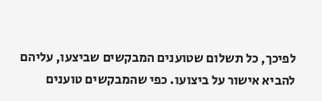לפיכך, כל תשלום שטוענים המבקשים שביצעו, עליהם להביא אישור על ביצועו. כפי שהמבקשים טוענים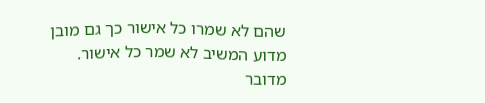שהם לא שמרו כל אישור כך גם מובן מדוע המשיב לא שמר כל אישור. מדובר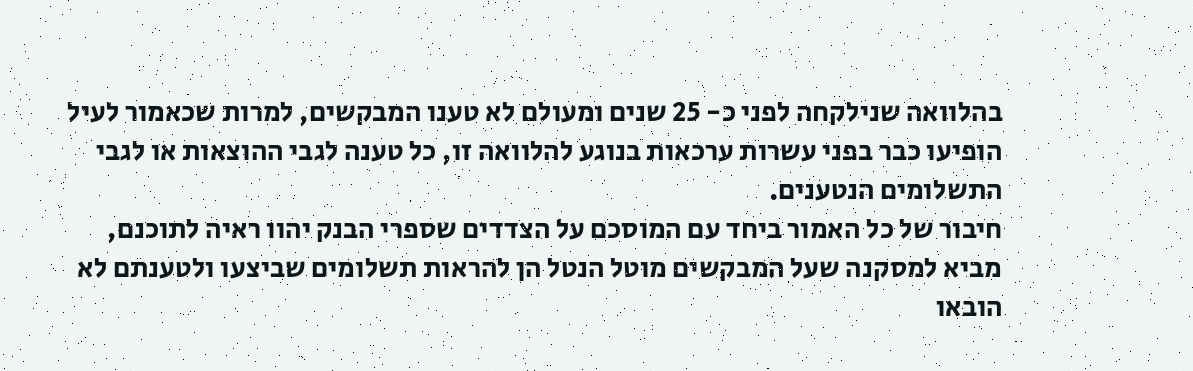בהלוואה שנילקחה לפני כ- 25 שנים ומעולם לא טענו המבקשים, למרות שכאמור לעיל הופיעו כבר בפני עשרות ערכאות בנוגע להלוואה זו, כל טענה לגבי ההוצאות או לגבי התשלומים הנטענים.
חיבור של כל האמור ביחד עם המוסכם על הצדדים שספרי הבנק יהוו ראיה לתוכנם, מביא למסקנה שעל המבקשים מוטל הנטל הן להראות תשלומים שביצעו ולטענתם לא הובאו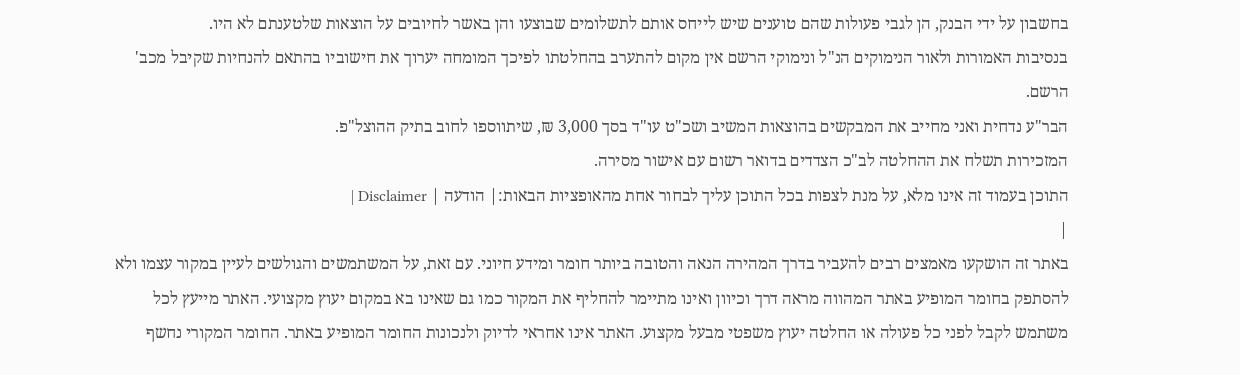בחשבון על ידי הבנק, הן לגבי פעולות שהם טוענים שיש לייחס אותם לתשלומים שבוצעו והן באשר לחיובים על הוצאות שלטענתם לא היו.
בנסיבות האמורות ולאור הנימוקים הנ"ל ונימוקי הרשם אין מקום להתערב בהחלטתו לפיכך המומחה יערוך את חישוביו בהתאם להנחיות שקיבל מכב' הרשם.
הבר"ע נדחית ואני מחייב את המבקשים בהוצאות המשיב ושכ"ט עו"ד בסך 3,000 ₪, שיתווספו לחוב בתיק ההוצל"פ.
המזכירות תשלח את ההחלטה לב"כ הצדדים בדואר רשום עם אישור מסירה.
התוכן בעמוד זה אינו מלא, על מנת לצפות בכל התוכן עליך לבחור אחת מהאופציות הבאות:| הודעה | Disclaimer |
|
באתר זה הושקעו מאמצים רבים להעביר בדרך המהירה הנאה והטובה ביותר חומר ומידע חיוני. עם זאת, על המשתמשים והגולשים לעיין במקור עצמו ולא להסתפק בחומר המופיע באתר המהווה מראה דרך וכיוון ואינו מתיימר להחליף את המקור כמו גם שאינו בא במקום יעוץ מקצועי. האתר מייעץ לכל משתמש לקבל לפני כל פעולה או החלטה יעוץ משפטי מבעל מקצוע. האתר אינו אחראי לדיוק ולנכונות החומר המופיע באתר. החומר המקורי נחשף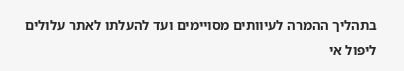בתהליך ההמרה לעיוותים מסויימים ועד להעלתו לאתר עלולים ליפול אי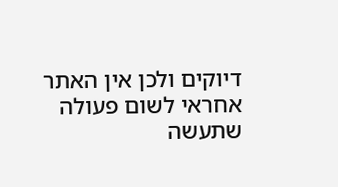דיוקים ולכן אין האתר אחראי לשום פעולה שתעשה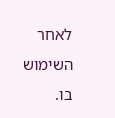לאחר השימוש בו.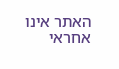האתר אינו אחראי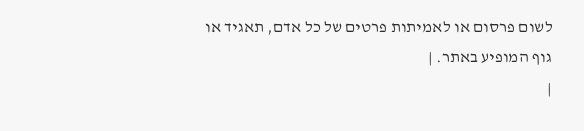לשום פרסום או לאמיתות פרטים של כל אדם, תאגיד או גוף המופיע באתר. |
|